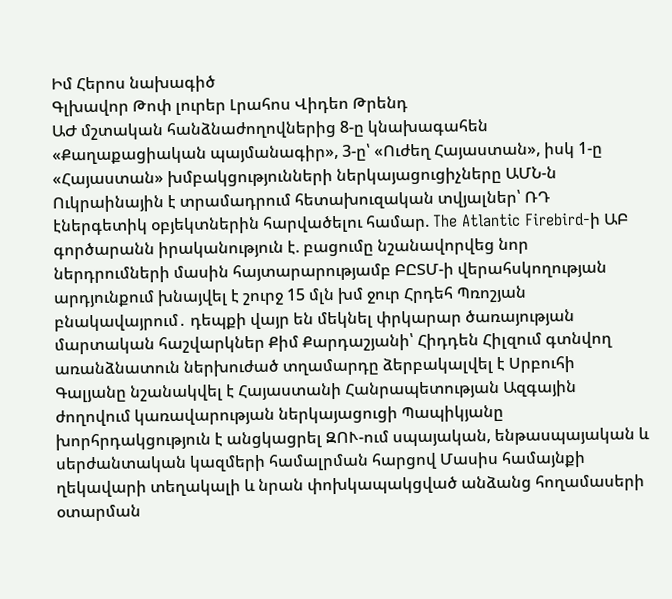Իմ Հերոս նախագիծ
Գլխավոր Թոփ լուրեր Լրահոս Վիդեո Թրենդ
ԱԺ մշտական հանձնաժողովներից 8-ը կնախագահեն «Քաղաքացիական պայմանագիր», 3-ը՝ «Ուժեղ Հայաստան», իսկ 1-ը «Հայաստան» խմբակցությունների ներկայացուցիչները ԱՄՆ-ն Ուկրաինային է տրամադրում հետախուզական տվյալներ՝ ՌԴ էներգետիկ օբյեկտներին հարվածելու համար. The Atlantic Firebird-ի ԱԲ գործարանն իրականություն է. բացումը նշանավորվեց նոր ներդրումների մասին հայտարարությամբ ԲԸՏՄ-ի վերահսկողության արդյունքում խնայվել է շուրջ 15 մլն խմ ջուր Հրդեհ Պռոշյան բնակավայրում․ դեպքի վայր են մեկնել փրկարար ծառայության մարտական հաշվարկներ Քիմ Քարդաշյանի՝ Հիդդեն Հիլզում գտնվող առանձնատուն ներխուժած տղամարդը ձերբակալվել է Սրբուհի Գալյանը նշանակվել է Հայաստանի Հանրապետության Ազգային ժողովում կառավարության ներկայացուցի Պապիկյանը խորհրդակցություն է անցկացրել ԶՈՒ-ում սպայական, ենթասպայական և սերժանտական կազմերի համալրման հարցով Մասիս համայնքի ղեկավարի տեղակալի և նրան փոխկապակցված անձանց հողամասերի օտարման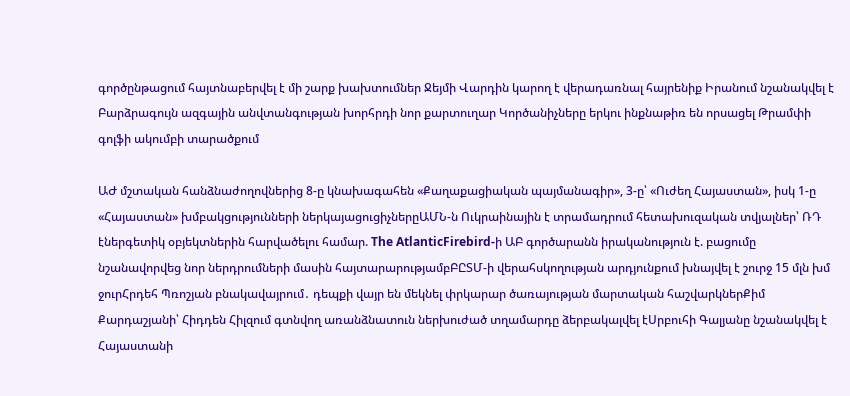գործընթացում հայտնաբերվել է մի շարք խախտումներ Ջեյմի Վարդին կարող է վերադառնալ հայրենիք Իրանում նշանակվել է Բարձրագույն ազգային անվտանգության խորհրդի նոր քարտուղար Կործանիչները երկու ինքնաթիռ են որսացել Թրամփի գոլֆի ակումբի տարածքում

ԱԺ մշտական հանձնաժողովներից 8-ը կնախագահեն «Քաղաքացիական պայմանագիր», 3-ը՝ «Ուժեղ Հայաստան», իսկ 1-ը «Հայաստան» խմբակցությունների ներկայացուցիչներըԱՄՆ-ն Ուկրաինային է տրամադրում հետախուզական տվյալներ՝ ՌԴ էներգետիկ օբյեկտներին հարվածելու համար. The AtlanticFirebird-ի ԱԲ գործարանն իրականություն է. բացումը նշանավորվեց նոր ներդրումների մասին հայտարարությամբԲԸՏՄ-ի վերահսկողության արդյունքում խնայվել է շուրջ 15 մլն խմ ջուրՀրդեհ Պռոշյան բնակավայրում․ դեպքի վայր են մեկնել փրկարար ծառայության մարտական հաշվարկներՔիմ Քարդաշյանի՝ Հիդդեն Հիլզում գտնվող առանձնատուն ներխուժած տղամարդը ձերբակալվել էՍրբուհի Գալյանը նշանակվել է Հայաստանի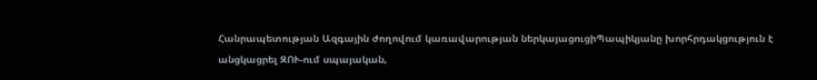Հանրապետության Ազգային ժողովում կառավարության ներկայացուցիՊապիկյանը խորհրդակցություն է անցկացրել ԶՈՒ-ում սպայական,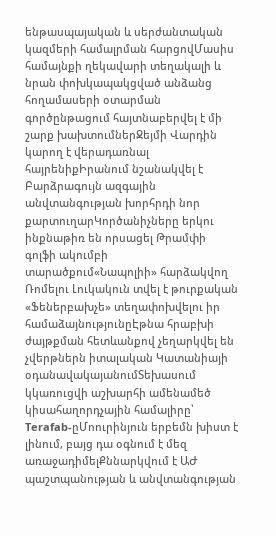ենթասպայական և սերժանտական կազմերի համալրման հարցովՄասիս համայնքի ղեկավարի տեղակալի և նրան փոխկապակցված անձանց հողամասերի օտարման գործընթացում հայտնաբերվել է մի շարք խախտումներՋեյմի Վարդին կարող է վերադառնալ հայրենիքԻրանում նշանակվել է Բարձրագույն ազգային անվտանգության խորհրդի նոր քարտուղարԿործանիչները երկու ինքնաթիռ են որսացել Թրամփի գոլֆի ակումբի տարածքում«Նապոլիի» հարձակվող Ռոմելու Լուկակուն տվել է թուրքական «Ֆեներբախչե» տեղափոխվելու իր համաձայնությունըԷթնա հրաբխի ժայթքման հետևանքով չեղարկվել են չվերթներն իտալական Կատանիայի օդանավակայանումՏեխասում կկառուցվի աշխարհի ամենամեծ կիսահաղորդչային համալիրը՝ Terafab-ըՄոուրինյուն երբեմն խիստ է լինում, բայց դա օգնում է մեզ առաջադիմելՔննարկվում է ԱԺ պաշտպանության և անվտանգության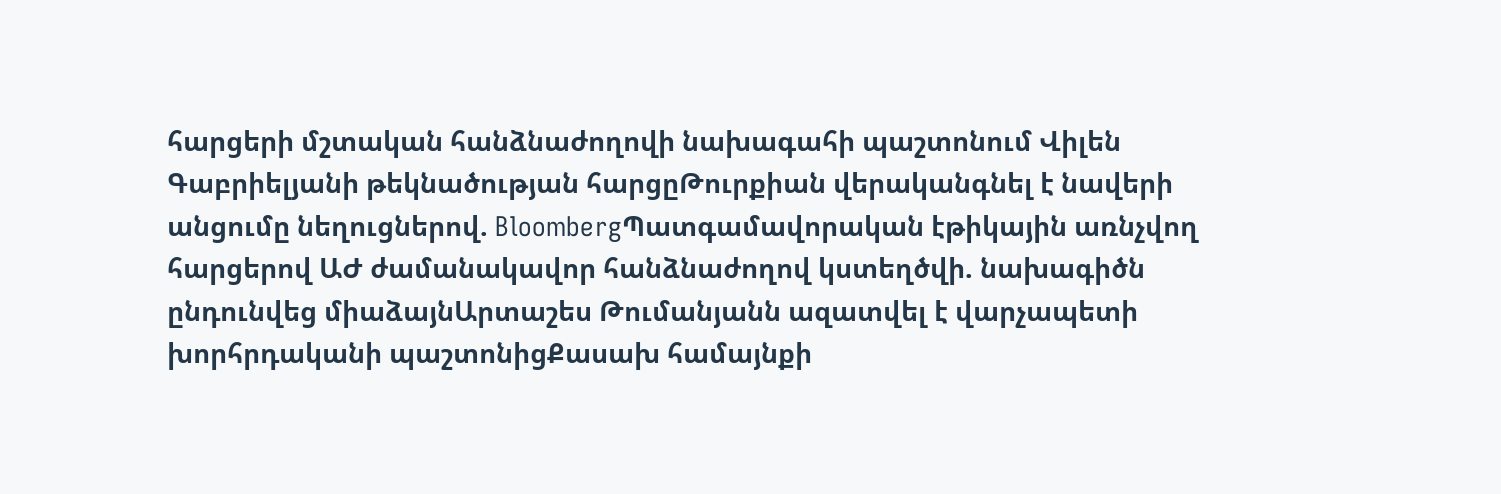հարցերի մշտական հանձնաժողովի նախագահի պաշտոնում Վիլեն Գաբրիելյանի թեկնածության հարցըԹուրքիան վերականգնել է նավերի անցումը նեղուցներով. BloombergՊատգամավորական էթիկային առնչվող հարցերով ԱԺ ժամանակավոր հանձնաժողով կստեղծվի. նախագիծն ընդունվեց միաձայնԱրտաշես Թումանյանն ազատվել է վարչապետի խորհրդականի պաշտոնիցՔասախ համայնքի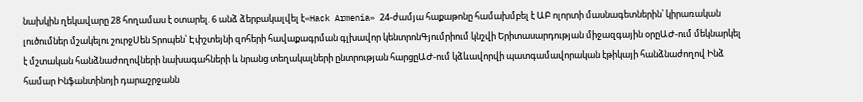նախկին ղեկավարը 28 հողամաս է օտարել. 6 անձ ձերբակալվել է«Hack Armenia» 24-ժամյա հաքաթոնը համախմբել է ԱԲ ոլորտի մասնագետներին՝ կիրառական լուծումներ մշակելու շուրջՍեն Տրոպեն՝ Էփշտեյնի զոհերի հավաքագրման գլխավոր կենտրոնԳյումրիում կնշվի Երիտասարդության միջազգային օրըԱԺ-ում մեկնարկել է մշտական հանձնաժողովների նախագահների և նրանց տեղակալների ընտրության հարցըԱԺ-ում կձևավորվի պատգամավորական էթիկայի հանձնաժողով Ինձ համար Ինֆանտինոյի դարաշրջանն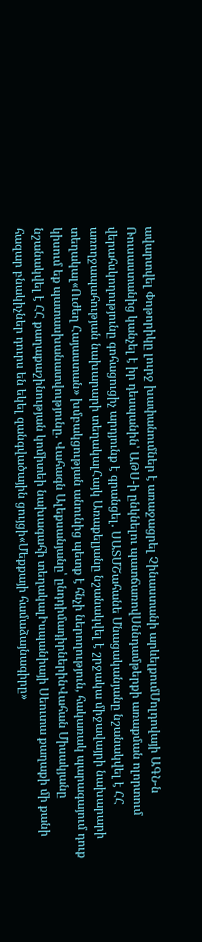ավարտվել Փոթորիկը լուրջ խափանումներ է առաջացրել Չինաստանի արևելքումՄոլդովայի ԱԳՆ-ն Ռուսաստանից կանչել է իր դեսպանին՝ ԱԹՍ-ի ընկնելու պատճառովՍննդամթերքի առաքման ոլորտում վերահսկողությունը գոհացուցիչ արդյունք է գրանցել․ ՍԱՏՄՇահանե Մնացականյանը նշանակվել է ՀՀ առողջապահության նախարարի տեղակալՀայկ Առաքելյանը նշանակվել է շրջակա միջավայրի նախարարի տեղակալ«Ուժեղ Հայաստան» խմբակցության անունից պետք է հնչի ներողություն, հակառակ պարագայում դուք կիսում եք պատասխանատվությունը. Վահագն Ալեքսանյանը՝ ընդդիմադիրներինՎահան Միսակյանը նշանակվել է ՀՀ քաղաքաշինության կոմիտեի նախագահի տեղակալԻսպանիայի Սեուտա քաղաքի մի քանի հազար բնակիչներ դուրս են եկել զանգվածային ցույցի«Մեքքայի համաձայնագիրը»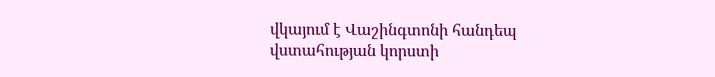վկայում է Վաշինգտոնի հանդեպ վստահության կորստի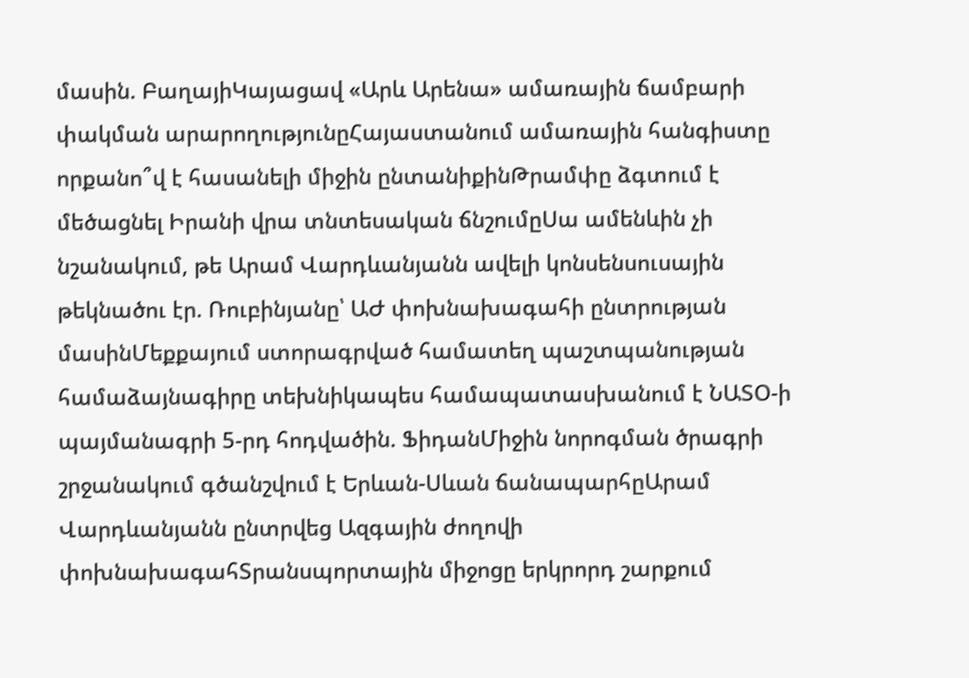մասին. ԲաղայիԿայացավ «Արև Արենա» ամառային ճամբարի փակման արարողությունըՀայաստանում ամառային հանգիստը որքանո՞վ է հասանելի միջին ընտանիքինԹրամփը ձգտում է մեծացնել Իրանի վրա տնտեսական ճնշումըՍա ամենևին չի նշանակում, թե Արամ Վարդևանյանն ավելի կոնսենսուսային թեկնածու էր. Ռուբինյանը՝ ԱԺ փոխնախագահի ընտրության մասինՄեքքայում ստորագրված համատեղ պաշտպանության համաձայնագիրը տեխնիկապես համապատասխանում է ՆԱՏՕ-ի պայմանագրի 5-րդ հոդվածին. ՖիդանՄիջին նորոգման ծրագրի շրջանակում գծանշվում է Երևան-Սևան ճանապարհըԱրամ Վարդևանյանն ընտրվեց Ազգային ժողովի փոխնախագահՏրանսպորտային միջոցը երկրորդ շարքում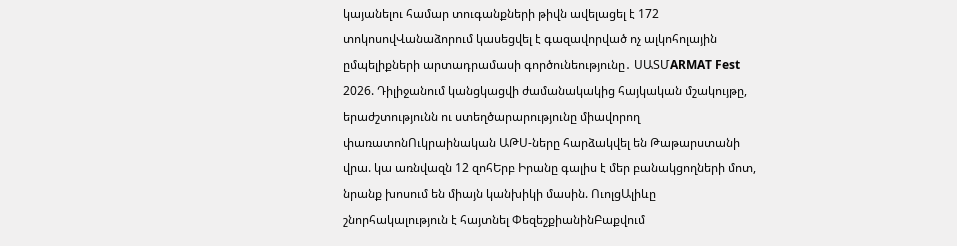կայանելու համար տուգանքների թիվն ավելացել է 172 տոկոսովՎանաձորում կասեցվել է գազավորված ոչ ալկոհոլային ըմպելիքների արտադրամասի գործունեությունը․ ՍԱՏՄARMAT Fest 2026. Դիլիջանում կանցկացվի ժամանակակից հայկական մշակույթը, երաժշտությունն ու ստեղծարարությունը միավորող փառատոնՈւկրաինական ԱԹՍ-ները հարձակվել են Թաթարստանի վրա. կա առնվազն 12 զոհԵրբ Իրանը գալիս է մեր բանակցողների մոտ, նրանք խոսում են միայն կանխիկի մասին. ՈւոլցԱլիևը շնորհակալություն է հայտնել ՓեզեշքիանինԲաքվում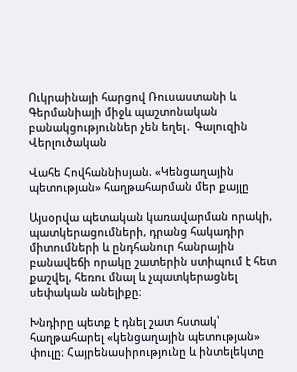Ուկրաինայի հարցով Ռուսաստանի և Գերմանիայի միջև պաշտոնական բանակցություններ չեն եղել․ Գալուզին
Վերլուծական

Վահե Հովհաննիսյան. «Կենցաղային պետության» հաղթահարման մեր քայլը

Այսօրվա պետական կառավարման որակի, պատկերացումների, դրանց հակադիր միտումների և ընդհանուր հանրային բանավեճի որակը շատերին ստիպում է հետ քաշվել, հեռու մնալ և չպատկերացնել սեփական անելիքը։

Խնդիրը պետք է դնել շատ հստակ՝ հաղթահարել «կենցաղային պետության» փուլը։ Հայրենասիրությունը և ինտելեկտը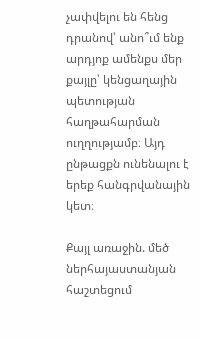չափվելու են հենց դրանով՝ անո՞ւմ ենք արդյոք ամենքս մեր քայլը՝ կենցաղային պետության հաղթահարման ուղղությամբ։ Այդ ընթացքն ունենալու է երեք հանգրվանային կետ։

Քայլ առաջին. մեծ ներհայաստանյան հաշտեցում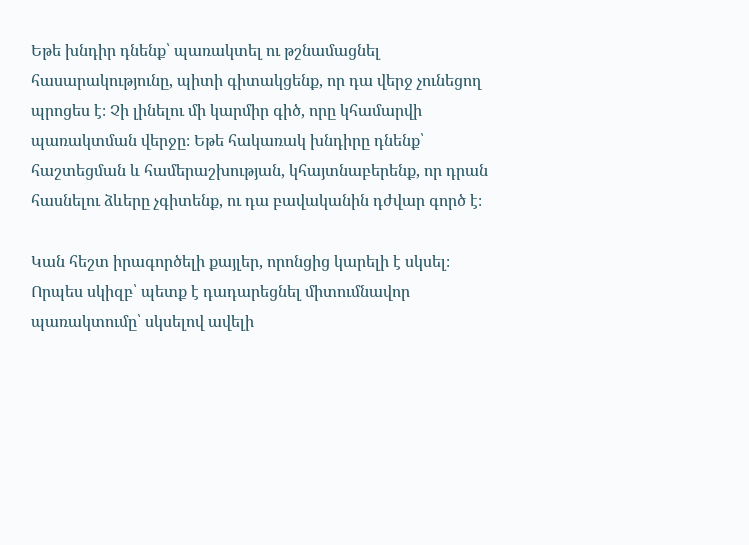Եթե խնդիր դնենք՝ պառակտել ու թշնամացնել հասարակությունը, պիտի գիտակցենք, որ դա վերջ չունեցող պրոցես է։ Չի լինելու մի կարմիր գիծ, որը կհամարվի պառակտման վերջը։ Եթե հակառակ խնդիրը դնենք՝ հաշտեցման և համերաշխության, կհայտնաբերենք, որ դրան հասնելու ձևերը չգիտենք, ու դա բավականին դժվար գործ է։

Կան հեշտ իրագործելի քայլեր, որոնցից կարելի է սկսել։ Որպես սկիզբ՝ պետք է դադարեցնել միտումնավոր պառակտումը՝ սկսելով ավելի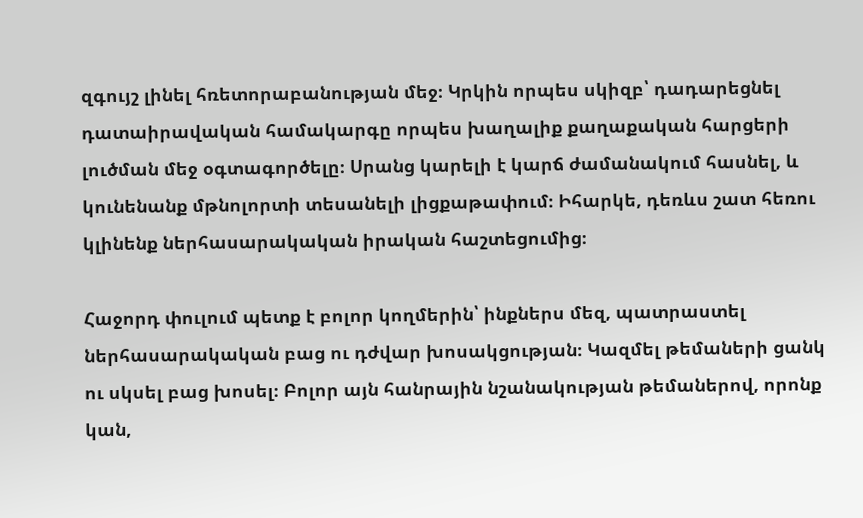զգույշ լինել հռետորաբանության մեջ։ Կրկին որպես սկիզբ՝ դադարեցնել դատաիրավական համակարգը որպես խաղալիք քաղաքական հարցերի լուծման մեջ օգտագործելը։ Սրանց կարելի է կարճ ժամանակում հասնել, և կունենանք մթնոլորտի տեսանելի լիցքաթափում։ Իհարկե, դեռևս շատ հեռու կլինենք ներհասարակական իրական հաշտեցումից։

Հաջորդ փուլում պետք է բոլոր կողմերին՝ ինքներս մեզ, պատրաստել ներհասարակական բաց ու դժվար խոսակցության։ Կազմել թեմաների ցանկ ու սկսել բաց խոսել։ Բոլոր այն հանրային նշանակության թեմաներով, որոնք կան,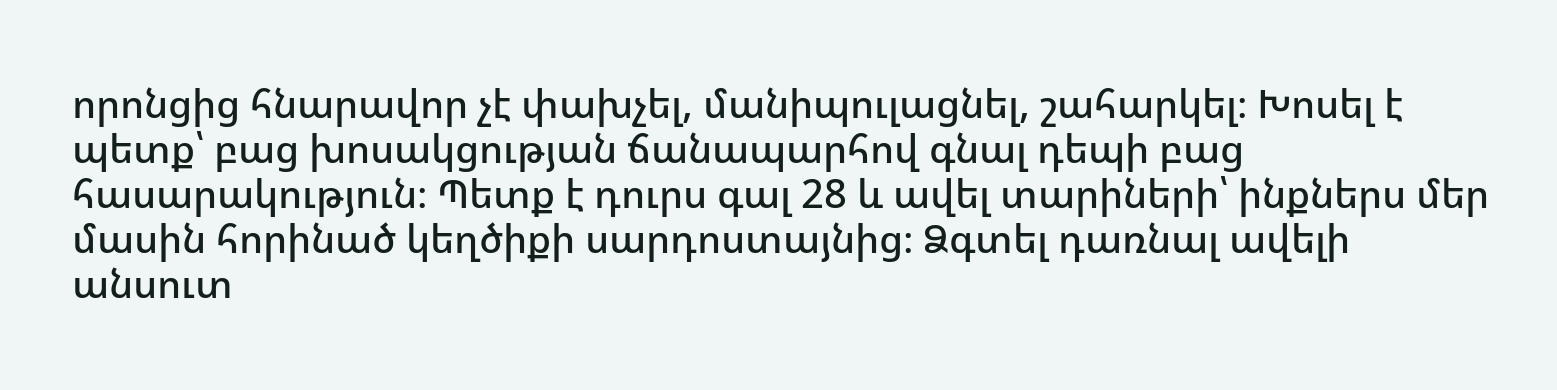որոնցից հնարավոր չէ փախչել, մանիպուլացնել, շահարկել։ Խոսել է պետք՝ բաց խոսակցության ճանապարհով գնալ դեպի բաց հասարակություն։ Պետք է դուրս գալ 28 և ավել տարիների՝ ինքներս մեր մասին հորինած կեղծիքի սարդոստայնից։ Ձգտել դառնալ ավելի անսուտ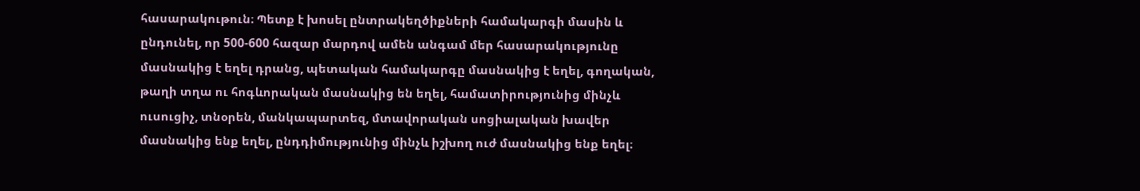հասարակութուն։ Պետք է խոսել ընտրակեղծիքների համակարգի մասին և ընդունել, որ 500-600 հազար մարդով ամեն անգամ մեր հասարակությունը մասնակից է եղել դրանց, պետական համակարգը մասնակից է եղել, գողական, թաղի տղա ու հոգևորական մասնակից են եղել, համատիրությունից մինչև ուսուցիչ, տնօրեն, մանկապարտեզ, մտավորական սոցիալական խավեր մասնակից ենք եղել, ընդդիմությունից մինչև իշխող ուժ մասնակից ենք եղել։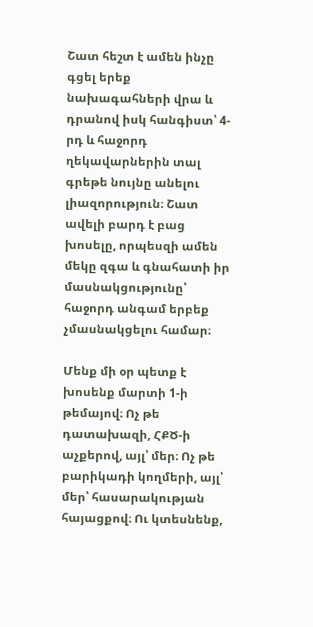Շատ հեշտ է ամեն ինչը գցել երեք նախագահների վրա և դրանով իսկ հանգիստ՝ 4-րդ և հաջորդ ղեկավարներին տալ գրեթե նույնը անելու լիազորություն։ Շատ ավելի բարդ է բաց խոսելը, որպեսզի ամեն մեկը զգա և գնահատի իր մասնակցությունը՝ հաջորդ անգամ երբեք չմասնակցելու համար։

Մենք մի օր պետք է խոսենք մարտի 1-ի թեմայով։ Ոչ թե դատախազի, ՀՔԾ-ի աչքերով, այլ՝ մեր։ Ոչ թե բարիկադի կողմերի, այլ՝ մեր՝ հասարակության հայացքով։ Ու կտեսնենք,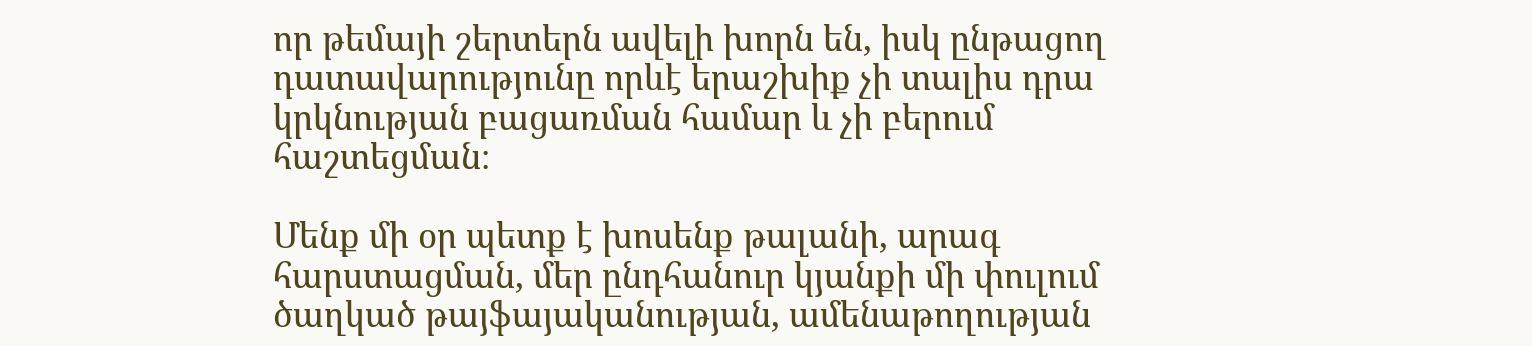որ թեմայի շերտերն ավելի խորն են, իսկ ընթացող դատավարությունը որևէ երաշխիք չի տալիս դրա կրկնության բացառման համար և չի բերում հաշտեցման։

Մենք մի օր պետք է խոսենք թալանի, արագ հարստացման, մեր ընդհանուր կյանքի մի փուլում ծաղկած թայֆայականության, ամենաթողության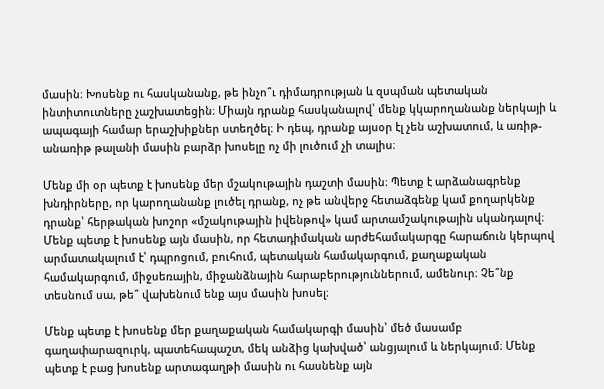մասին։ Խոսենք ու հասկանանք, թե ինչո՞ւ դիմադրության և զսպման պետական ինտիտուտները չաշխատեցին։ Միայն դրանք հասկանալով՝ մենք կկարողանանք ներկայի և ապագայի համար երաշխիքներ ստեղծել։ Ի դեպ, դրանք այսօր էլ չեն աշխատում, և առիթ-անառիթ թալանի մասին բարձր խոսելը ոչ մի լուծում չի տալիս։

Մենք մի օր պետք է խոսենք մեր մշակութային դաշտի մասին։ Պետք է արձանագրենք խնդիրները, որ կարողանանք լուծել դրանք, ոչ թե անվերջ հետաձգենք կամ քողարկենք դրանք՝ հերթական խոշոր «մշակութային իվենթով» կամ արտամշակութային սկանդալով։
Մենք պետք է խոսենք այն մասին, որ հետադիմական արժեհամակարգը հարաճուն կերպով արմատակալում է՝ դպրոցում, բուհում, պետական համակարգում, քաղաքական համակարգում, միջսեռային, միջանձնային հարաբերություններում, ամենուր։ Չե՞նք տեսնում սա, թե՞ վախենում ենք այս մասին խոսել։

Մենք պետք է խոսենք մեր քաղաքական համակարգի մասին՝ մեծ մասամբ գաղափարազուրկ, պատեհապաշտ, մեկ անձից կախված՝ անցյալում և ներկայում։ Մենք պետք է բաց խոսենք արտագաղթի մասին ու հասնենք այն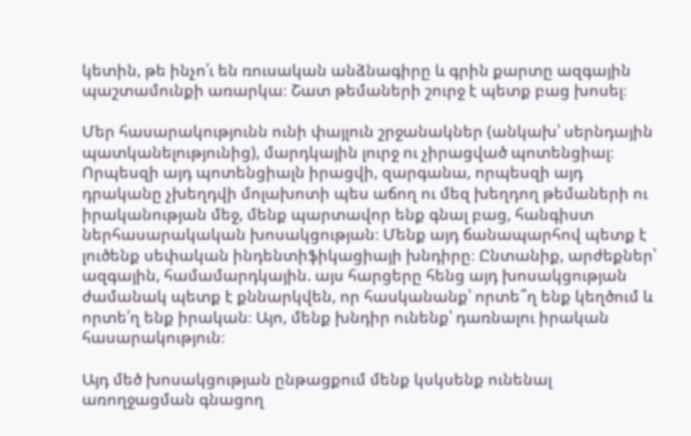կետին, թե ինչո՛ւ են ռուսական անձնագիրը և գրին քարտը ազգային պաշտամունքի առարկա։ Շատ թեմաների շուրջ է պետք բաց խոսել։

Մեր հասարակությունն ունի փայլուն շրջանակներ (անկախ՝ սերնդային պատկանելությունից), մարդկային լուրջ ու չիրացված պոտենցիալ։ Որպեսզի այդ պոտենցիալն իրացվի, զարգանա, որպեսզի այդ դրականը չխեղդվի մոլախոտի պես աճող ու մեզ խեղդող թեմաների ու իրականության մեջ, մենք պարտավոր ենք գնալ բաց, հանգիստ ներհասարակական խոսակցության։ Մենք այդ ճանապարհով պետք է լուծենք սեփական ինդենտիֆիկացիայի խնդիրը։ Ընտանիք, արժեքներ՝ ազգային, համամարդկային. այս հարցերը հենց այդ խոսակցության ժամանակ պետք է քննարկվեն, որ հասկանանք՝ որտե՞ղ ենք կեղծում և որտե՛ղ ենք իրական։ Այո, մենք խնդիր ունենք՝ դառնալու իրական հասարակություն։

Այդ մեծ խոսակցության ընթացքում մենք կսկսենք ունենալ առողջացման գնացող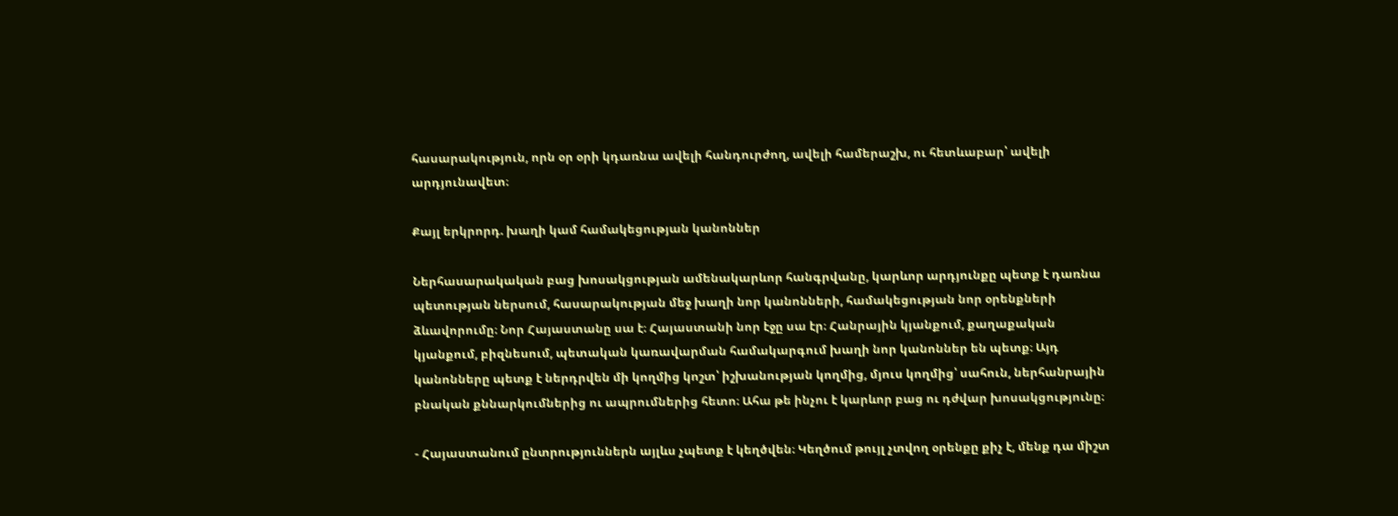հասարակություն, որն օր օրի կդառնա ավելի հանդուրժող, ավելի համերաշխ, ու հետևաբար՝ ավելի արդյունավետ։

Քայլ երկրորդ. խաղի կամ համակեցության կանոններ

Ներհասարակական բաց խոսակցության ամենակարևոր հանգրվանը, կարևոր արդյունքը պետք է դառնա պետության ներսում, հասարակության մեջ խաղի նոր կանոնների, համակեցության նոր օրենքների ձևավորումը։ Նոր Հայաստանը սա է։ Հայաստանի նոր էջը սա էր։ Հանրային կյանքում, քաղաքական կյանքում, բիզնեսում, պետական կառավարման համակարգում խաղի նոր կանոններ են պետք։ Այդ կանոնները պետք է ներդրվեն մի կողմից կոշտ՝ իշխանության կողմից, մյուս կողմից՝ սահուն, ներհանրային բնական քննարկումներից ու ապրումներից հետո։ Ահա թե ինչու է կարևոր բաց ու դժվար խոսակցությունը։

- Հայաստանում ընտրություններն այլևս չպետք է կեղծվեն։ Կեղծում թույլ չտվող օրենքը քիչ է, մենք դա միշտ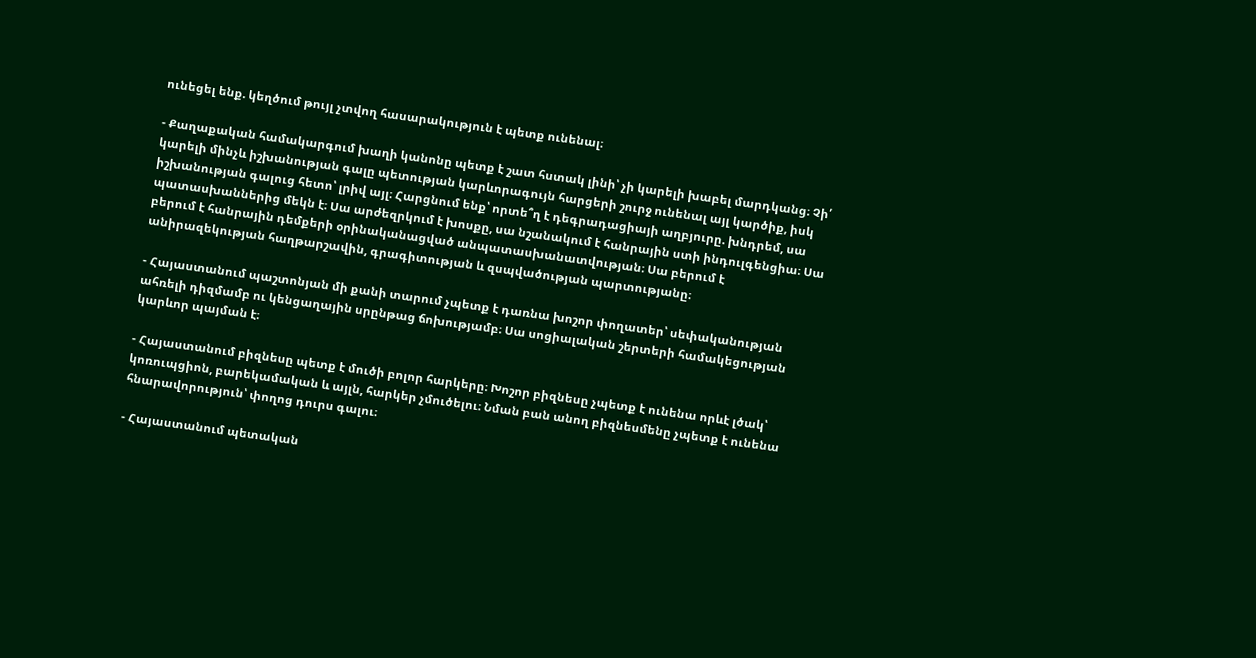ունեցել ենք. կեղծում թույլ չտվող հասարակություն է պետք ունենալ։

- Քաղաքական համակարգում խաղի կանոնը պետք է շատ հստակ լինի՝ չի կարելի խաբել մարդկանց։ Չի՛ կարելի մինչև իշխանության գալը պետության կարևորագույն հարցերի շուրջ ունենալ այլ կարծիք, իսկ իշխանության գալուց հետո՝ լրիվ այլ։ Հարցնում ենք՝ որտե՞ղ է դեգրադացիայի աղբյուրը. խնդրեմ, սա պատասխաններից մեկն է։ Սա արժեզրկում է խոսքը, սա նշանակում է հանրային ստի ինդուլգենցիա։ Սա բերում է հանրային դեմքերի օրինականացված անպատասխանատվության։ Սա բերում է անիրազեկության հաղթարշավին, գրագիտության և զսպվածության պարտությանը։

- Հայաստանում պաշտոնյան մի քանի տարում չպետք է դառնա խոշոր փողատեր՝ սեփականության ահռելի դիզմամբ ու կենցաղային սրընթաց ճոխությամբ։ Սա սոցիալական շերտերի համակեցության կարևոր պայման է։

- Հայաստանում բիզնեսը պետք է մուծի բոլոր հարկերը։ Խոշոր բիզնեսը չպետք է ունենա որևէ լծակ՝ կոռուպցիոն, բարեկամական և այլն, հարկեր չմուծելու։ Նման բան անող բիզնեսմենը չպետք է ունենա հնարավորություն՝ փողոց դուրս գալու։

- Հայաստանում պետական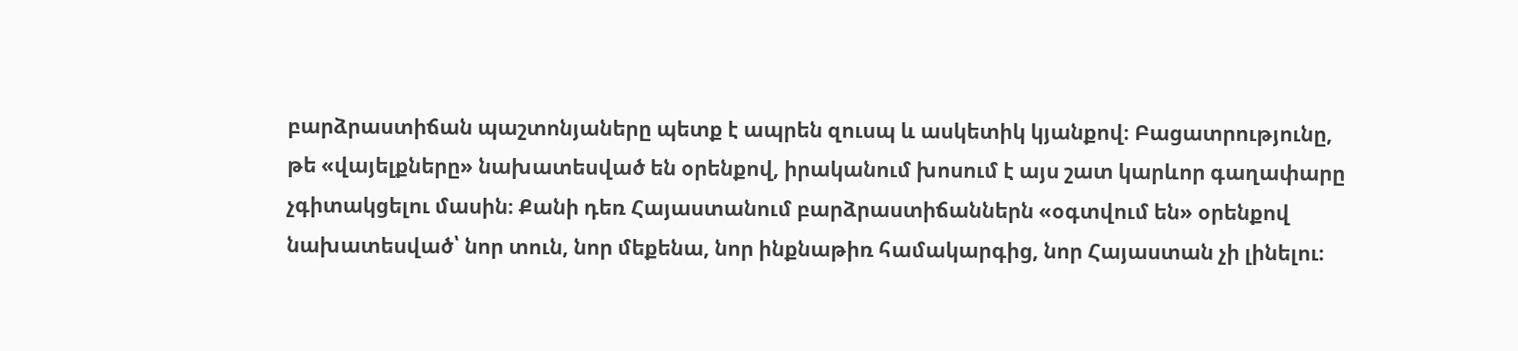բարձրաստիճան պաշտոնյաները պետք է ապրեն զուսպ և ասկետիկ կյանքով։ Բացատրությունը, թե «վայելքները» նախատեսված են օրենքով, իրականում խոսում է այս շատ կարևոր գաղափարը չգիտակցելու մասին։ Քանի դեռ Հայաստանում բարձրաստիճաններն «օգտվում են» օրենքով նախատեսված՝ նոր տուն, նոր մեքենա, նոր ինքնաթիռ համակարգից, նոր Հայաստան չի լինելու։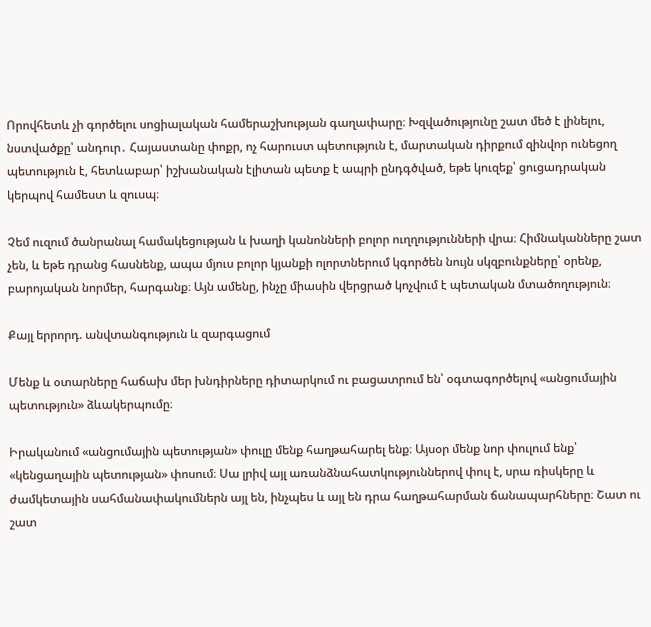Որովհետև չի գործելու սոցիալական համերաշխության գաղափարը։ Խզվածությունը շատ մեծ է լինելու, նստվածքը՝ անդուր․ Հայաստանը փոքր, ոչ հարուստ պետություն է, մարտական դիրքում զինվոր ունեցող պետություն է, հետևաբար՝ իշխանական էլիտան պետք է ապրի ընդգծված, եթե կուզեք՝ ցուցադրական կերպով համեստ և զուսպ։

Չեմ ուզում ծանրանալ համակեցության և խաղի կանոնների բոլոր ուղղությունների վրա։ Հիմնականները շատ չեն, և եթե դրանց հասնենք, ապա մյուս բոլոր կյանքի ոլորտներում կգործեն նույն սկզբունքները՝ օրենք, բարոյական նորմեր, հարգանք։ Այն ամենը, ինչը միասին վերցրած կոչվում է պետական մտածողություն։

Քայլ երրորդ. անվտանգություն և զարգացում

Մենք և օտարները հաճախ մեր խնդիրները դիտարկում ու բացատրում են՝ օգտագործելով «անցումային պետություն» ձևակերպումը։

Իրականում «անցումային պետության» փուլը մենք հաղթահարել ենք։ Այսօր մենք նոր փուլում ենք՝ «կենցաղային պետության» փոսում։ Սա լրիվ այլ առանձնահատկություններով փուլ է, սրա ռիսկերը և ժամկետային սահմանափակումներն այլ են, ինչպես և այլ են դրա հաղթահարման ճանապարհները։ Շատ ու շատ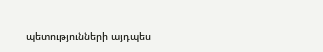պետությունների այդպես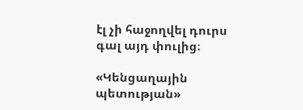էլ չի հաջողվել դուրս գալ այդ փուլից։

«Կենցաղային պետության»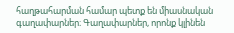հաղթահարման համար պետք են միասնական գաղափարներ։ Գաղափարներ, որոնք կլինեն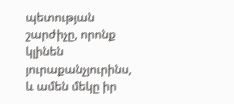պետության շարժիչը, որոնք կլինեն յուրաքանչյուրինս, և ամեն մեկը իր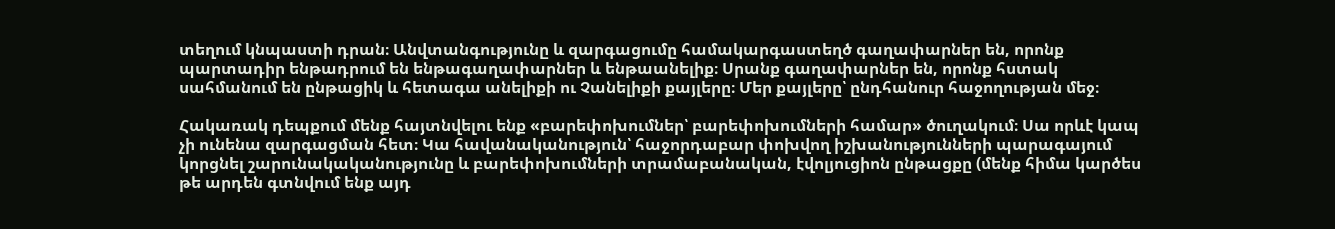տեղում կնպաստի դրան։ Անվտանգությունը և զարգացումը համակարգաստեղծ գաղափարներ են, որոնք պարտադիր ենթադրում են ենթագաղափարներ և ենթաանելիք։ Սրանք գաղափարներ են, որոնք հստակ սահմանում են ընթացիկ և հետագա անելիքի ու Չանելիքի քայլերը։ Մեր քայլերը՝ ընդհանուր հաջողության մեջ։

Հակառակ դեպքում մենք հայտնվելու ենք «բարեփոխումներ՝ բարեփոխումների համար» ծուղակում։ Սա որևէ կապ չի ունենա զարգացման հետ։ Կա հավանականություն՝ հաջորդաբար փոխվող իշխանությունների պարագայում կորցնել շարունակականությունը և բարեփոխումների տրամաբանական, էվոլյուցիոն ընթացքը (մենք հիմա կարծես թե արդեն գտնվում ենք այդ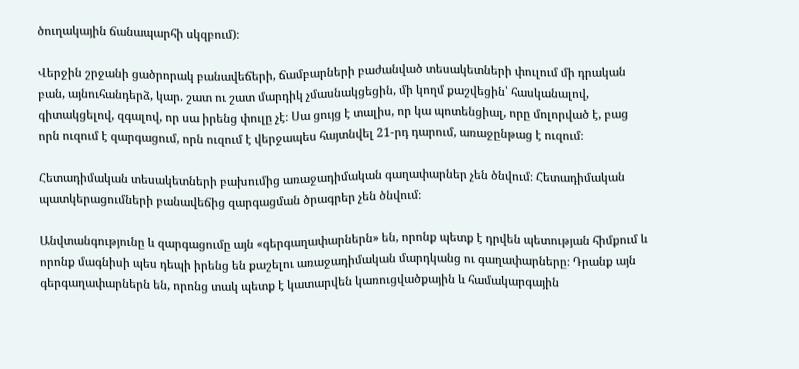ծուղակային ճանապարհի սկզբում)։

Վերջին շրջանի ցածրորակ բանավեճերի, ճամբարների բաժանված տեսակետների փուլում մի դրական բան, այնուհանդերձ, կար. շատ ու շատ մարդիկ չմասնակցեցին, մի կողմ քաշվեցին՝ հասկանալով, գիտակցելով, զգալով, որ սա իրենց փուլը չէ։ Սա ցույց է տալիս, որ կա պոտենցիալ, որը մոլորված է, բաց որն ուզում է զարգացում, որն ուզում է վերջապես հայտնվել 21-րդ դարում, առաջընթաց է ուզում։

Հետադիմական տեսակետների բախումից առաջադիմական գաղափարներ չեն ծնվում։ Հետադիմական պատկերացումների բանավեճից զարգացման ծրագրեր չեն ծնվում։

Անվտանգությունը և զարգացումը այն «գերգաղափարներն» են, որոնք պետք է դրվեն պետության հիմքում և որոնք մագնիսի պես դեպի իրենց են քաշելու առաջադիմական մարդկանց ու գաղափարները։ Դրանք այն գերգաղափարներն են, որոնց տակ պետք է կատարվեն կառուցվածքային և համակարգային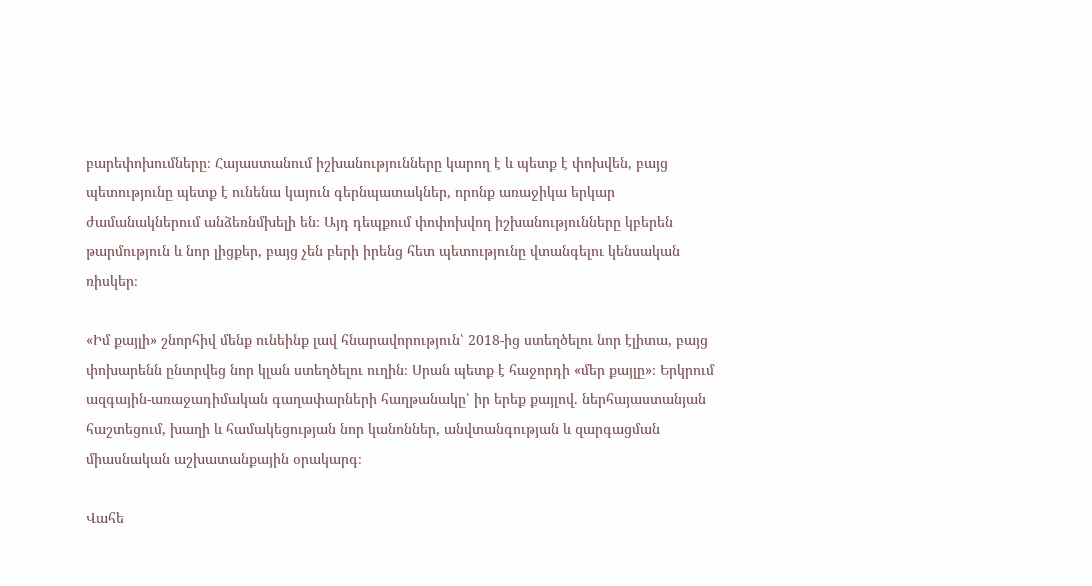բարեփոխումները։ Հայաստանում իշխանությունները կարող է և պետք է փոխվեն, բայց պետությունը պետք է ունենա կայուն գերնպատակներ, որոնք առաջիկա երկար ժամանակներում անձեռնմխելի են։ Այդ դեպքում փոփոխվող իշխանությունները կբերեն թարմություն և նոր լիցքեր, բայց չեն բերի իրենց հետ պետությունը վտանգելու կենսական ռիսկեր։

«Իմ քայլի» շնորհիվ մենք ունեինք լավ հնարավորություն՝ 2018-ից ստեղծելու նոր էլիտա, բայց փոխարենն ընտրվեց նոր կլան ստեղծելու ուղին։ Սրան պետք է հաջորդի «մեր քայլը»։ Երկրում ազգային-առաջադիմական գաղափարների հաղթանակը՝ իր երեք քայլով. ներհայաստանյան հաշտեցում, խաղի և համակեցության նոր կանոններ, անվտանգության և զարգացման միասնական աշխատանքային օրակարգ։

Վահե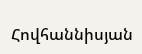Հովհաննիսյան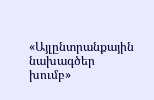«Այլընտրանքային նախագծեր խումբ»